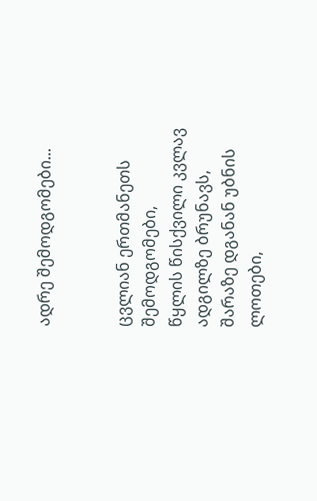ადრე შემოდგომები...


ცვლიან ერთმანეთს შემოდგომები,
წყლის წისქვილი კვლავ ადგილზე ბრუნავს,
შარაზე დგანან უბნის ლოთები,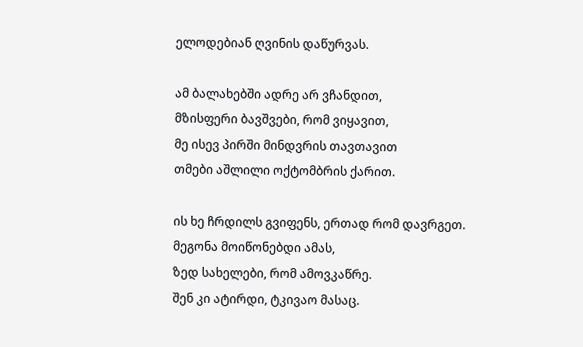ელოდებიან ღვინის დაწურვას.

ამ ბალახებში ადრე არ ვჩანდით,
მზისფერი ბავშვები, რომ ვიყავით,
მე ისევ პირში მინდვრის თავთავით
თმები აშლილი ოქტომბრის ქარით.

ის ხე ჩრდილს გვიფენს, ერთად რომ დავრგეთ.
მეგონა მოიწონებდი ამას,
ზედ სახელები, რომ ამოვკაწრე.
შენ კი ატირდი, ტკივაო მასაც.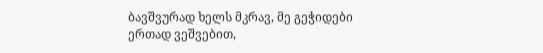ბავშვურად ხელს მკრავ, მე გეჭიდები
ერთად ვეშვებით,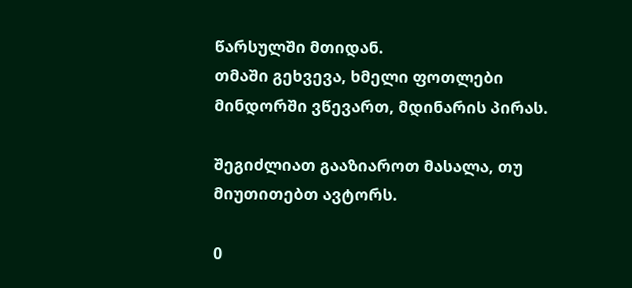წარსულში მთიდან.
თმაში გეხვევა, ხმელი ფოთლები
მინდორში ვწევართ, მდინარის პირას.

შეგიძლიათ გააზიაროთ მასალა, თუ მიუთითებთ ავტორს.

0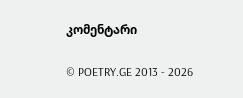კომენტარი

© POETRY.GE 2013 - 2026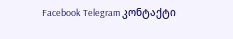Facebook Telegram კონტაქტი